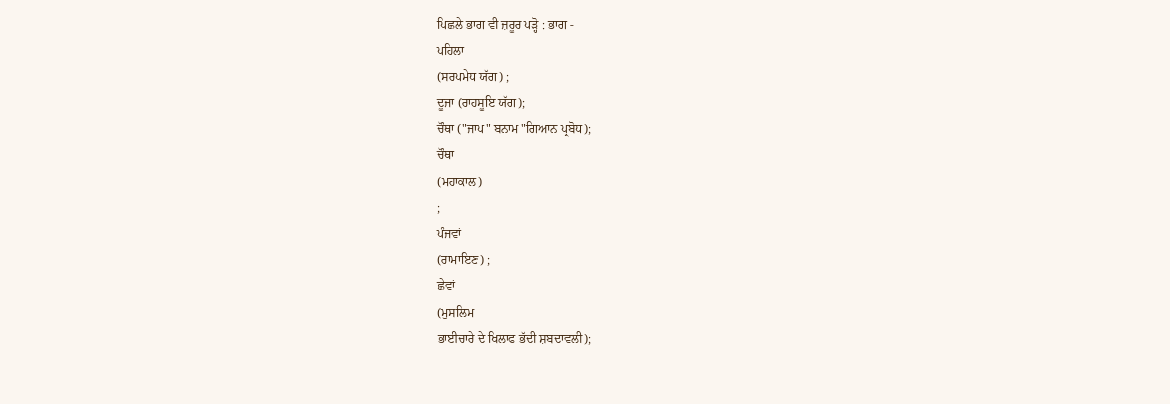ਪਿਛਲੇ ਭਾਗ ਵੀ ਜ਼ਰੂਰ ਪੜ੍ਹੋ : ਭਾਗ -
ਪਹਿਲਾ
(ਸਰਪਮੇਧ ਯੱਗ) ;
ਦੂਜਾ (ਰਾਹਸੂਇ ਯੱਗ);
ਚੌਥਾ ("ਜਾਪ" ਬਨਾਮ "ਗਿਆਨ ਪ੍ਰਬੋਧ);
ਚੌਥਾ
(ਮਹਾਕਾਲ)
;
ਪੰਜਵਾਂ
(ਰਾਮਾਇਣ) ;
ਛੇਵਾਂ
(ਮੁਸਲਿਮ
ਭਾਈਚਾਰੇ ਦੇ ਖਿਲਾਫ ਭੱਦੀ ਸ਼ਬਦਾਵਲੀ);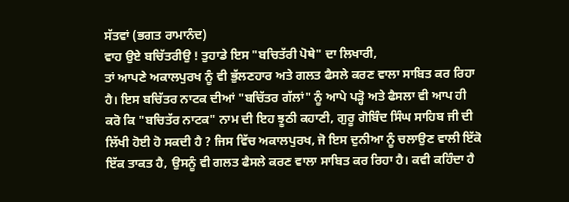ਸੱਤਵਾਂ (ਭਗਤ ਰਾਮਾਨੰਦ)
ਵਾਹ ਉਏ ਬਚਿੱਤਰੀਉ ! ਤੁਹਾਡੇ ਇਸ "ਬਚਿਤੱਰੀ ਪੋਥੇ" ਦਾ ਲਿਖਾਰੀ,
ਤਾਂ ਆਪਣੇ ਅਕਾਲਪੁਰਖ ਨੂੰ ਵੀ ਭੁੱਲਣਹਾਰ ਅਤੇ ਗਲਤ ਫੈਸਲੇ ਕਰਣ ਵਾਲਾ ਸਾਬਿਤ ਕਰ ਰਿਹਾ
ਹੈ। ਇਸ ਬਚਿੱਤਰ ਨਾਟਕ ਦੀਆਂ "ਬਚਿੱਤਰ ਗੱਲਾਂ" ਨੂੰ ਆਪੇ ਪੜ੍ਹੋ ਅਤੇ ਫੈਸਲਾ ਵੀ ਆਪ ਹੀ
ਕਰੋ ਕਿ "ਬਚਿਤੱਰ ਨਾਟਕ" ਨਾਮ ਦੀ ਇਹ ਝੂਠੀ ਕਹਾਣੀ, ਗੁਰੂ ਗੋਬਿੰਦ ਸਿੰਘ ਸਾਹਿਬ ਜੀ ਦੀ
ਲਿੱਖੀ ਹੋਈ ਹੋ ਸਕਦੀ ਹੈ ? ਜਿਸ ਵਿੱਚ ਅਕਾਲਪੁਰਖ, ਜੋ ਇਸ ਦੁਨੀਆ ਨੂੰ ਚਲਾਉਣ ਵਾਲੀ ਇੱਕੋ
ਇੱਕ ਤਾਕਤ ਹੈ, ਉਸਨੂੰ ਵੀ ਗਲਤ ਫੈਸਲੇ ਕਰਣ ਵਾਲਾ ਸਾਬਿਤ ਕਰ ਰਿਹਾ ਹੈ। ਕਵੀ ਕਹਿੰਦਾ ਹੈ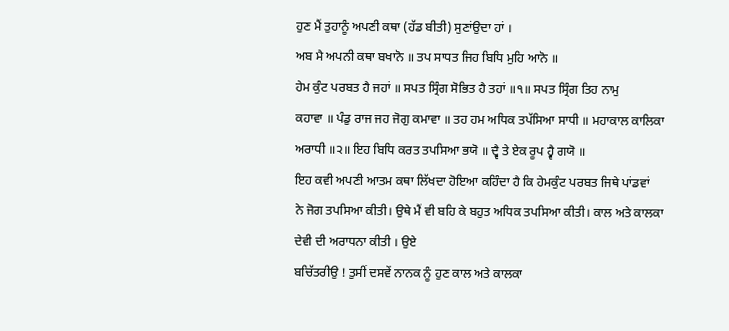ਹੁਣ ਮੈਂ ਤੁਹਾਨੂੰ ਅਪਣੀ ਕਥਾ (ਹੱਡ ਬੀਤੀ) ਸੁਣਾਂਉਦਾ ਹਾਂ ।
ਅਬ ਮੈ ਅਪਨੀ ਕਥਾ ਬਖਾਨੋ ॥ ਤਪ ਸਾਧਤ ਜਿਹ ਬਿਧਿ ਮੁਹਿ ਆਨੋ ॥
ਹੇਮ ਕੁੰਟ ਪਰਬਤ ਹੈ ਜਹਾਂ ॥ ਸਪਤ ਸ੍ਰਿੰਗ ਸੋਭਿਤ ਹੈ ਤਹਾਂ ॥੧॥ ਸਪਤ ਸ੍ਰਿੰਗ ਤਿਹ ਨਾਮੁ
ਕਹਾਵਾ ॥ ਪੰਡੁ ਰਾਜ ਜਹ ਜੋਗੁ ਕਮਾਵਾ ॥ ਤਹ ਹਮ ਅਧਿਕ ਤਪੱਸਿਆ ਸਾਧੀ ॥ ਮਹਾਕਾਲ ਕਾਲਿਕਾ
ਅਰਾਧੀ ॥੨॥ ਇਹ ਬਿਧਿ ਕਰਤ ਤਪਸਿਆ ਭਯੋ ॥ ਦ੍ਵੈ ਤੇ ਏਕ ਰੂਪ ਹ੍ਵੈ ਗਯੋ ॥
ਇਹ ਕਵੀ ਅਪਣੀ ਆਤਮ ਕਥਾ ਲਿੱਖਦਾ ਹੋਇਆ ਕਹਿੰਦਾ ਹੈ ਕਿ ਹੇਮਕੁੰਟ ਪਰਬਤ ਜਿਥੇ ਪਾਂਡਵਾਂ
ਨੇ ਜੋਗ ਤਪਸਿਆ ਕੀਤੀ। ਉਥੇ ਮੈਂ ਵੀ ਬਹਿ ਕੇ ਬਹੁਤ ਅਧਿਕ ਤਪਸਿਆ ਕੀਤੀ। ਕਾਲ ਅਤੇ ਕਾਲਕਾ
ਦੇਵੀ ਦੀ ਅਰਾਧਨਾ ਕੀਤੀ । ਉਏ
ਬਚਿੱਤਰੀਉ ! ਤੁਸੀਂ ਦਸਵੇਂ ਨਾਨਕ ਨੂੰ ਹੁਣ ਕਾਲ ਅਤੇ ਕਾਲਕਾ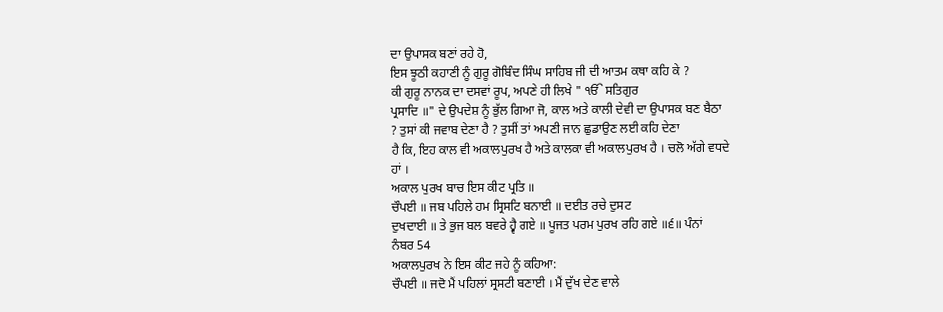ਦਾ ਉਪਾਸਕ ਬਣਾਂ ਰਹੇ ਹੋ,
ਇਸ ਝੂਠੀ ਕਹਾਣੀ ਨੂੰ ਗੁਰੂ ਗੋਬਿੰਦ ਸਿੰਘ ਸਾਹਿਬ ਜੀ ਦੀ ਆਤਮ ਕਥਾ ਕਹਿ ਕੇ ?
ਕੀ ਗੁਰੂ ਨਾਨਕ ਦਾ ਦਸਵਾਂ ਰੂਪ, ਅਪਣੇ ਹੀ ਲਿਖੇ " ੴ ਸਤਿਗੁਰ
ਪ੍ਰਸਾਦਿ ॥" ਦੇ ਉਪਦੇਸ਼ ਨੂੰ ਭੁੱਲ ਗਿਆ ਜੋ, ਕਾਲ ਅਤੇ ਕਾਲੀ ਦੇਵੀ ਦਾ ਉਪਾਸਕ ਬਣ ਬੈਠਾ
? ਤੁਸਾਂ ਕੀ ਜਵਾਬ ਦੇਣਾ ਹੈ ? ਤੁਸੀਂ ਤਾਂ ਅਪਣੀ ਜਾਨ ਛੁਡਾਉਣ ਲਈ ਕਹਿ ਦੇਣਾ
ਹੈ ਕਿ, ਇਹ ਕਾਲ ਵੀ ਅਕਾਲਪੁਰਖ ਹੈ ਅਤੇ ਕਾਲਕਾ ਵੀ ਅਕਾਲਪੁਰਖ ਹੈ । ਚਲੋ ਅੱਗੇ ਵਧਦੇ
ਹਾਂ ।
ਅਕਾਲ ਪੁਰਖ ਬਾਚ ਇਸ ਕੀਟ ਪ੍ਰਤਿ ॥
ਚੌਪਈ ॥ ਜਬ ਪਹਿਲੇ ਹਮ ਸ੍ਰਿਸਟਿ ਬਨਾਈ ॥ ਦਈਤ ਰਚੇ ਦੁਸਟ
ਦੁਖਦਾਈ ॥ ਤੇ ਭੁਜ ਬਲ ਬਵਰੇ ਹ੍ਵੈ ਗਏ ॥ ਪੂਜਤ ਪਰਮ ਪੁਰਖ ਰਹਿ ਗਏ ॥੬॥ ਪੰਨਾਂ
ਨੰਬਰ 54
ਅਕਾਲਪੁਰਖ ਨੇ ਇਸ ਕੀਟ ਜਹੇ ਨੂੰ ਕਹਿਆ:
ਚੌਪਈ ॥ ਜਦੋ ਮੈਂ ਪਹਿਲਾਂ ਸ੍ਰਸਟੀ ਬਣਾਈ । ਮੈਂ ਦੁੱਖ ਦੇਣ ਵਾਲੇ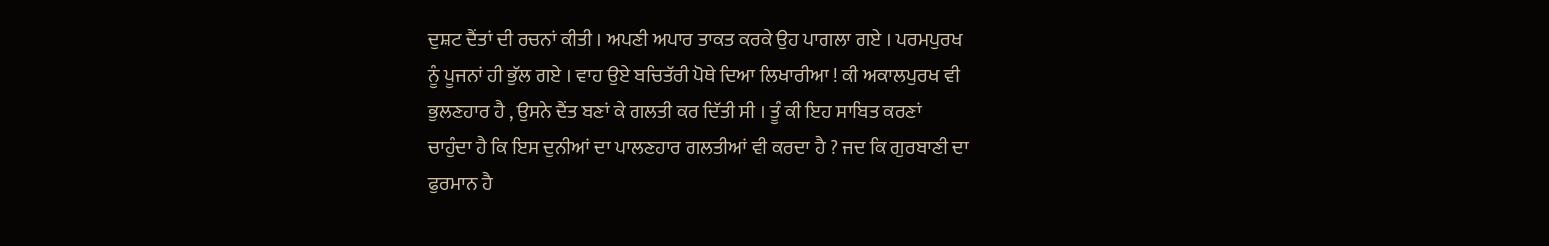ਦੁਸ਼ਟ ਦੈਂਤਾਂ ਦੀ ਰਚਨਾਂ ਕੀਤੀ । ਅਪਣੀ ਅਪਾਰ ਤਾਕਤ ਕਰਕੇ ਉਹ ਪਾਗਲਾ ਗਏ । ਪਰਮਪੁਰਖ
ਨੂੰ ਪੂਜਨਾਂ ਹੀ ਭੁੱਲ ਗਏ । ਵਾਹ ਉਏ ਬਚਿਤੱਰੀ ਪੋਥੇ ਦਿਆ ਲਿਖਾਰੀਆ ! ਕੀ ਅਕਾਲਪੁਰਖ ਵੀ
ਭੁਲਣਹਾਰ ਹੈ , ਉਸਨੇ ਦੈਂਤ ਬਣਾਂ ਕੇ ਗਲਤੀ ਕਰ ਦਿੱਤੀ ਸੀ । ਤੂੰ ਕੀ ਇਹ ਸਾਬਿਤ ਕਰਣਾਂ
ਚਾਹੁੰਦਾ ਹੈ ਕਿ ਇਸ ਦੁਨੀਆਂ ਦਾ ਪਾਲਣਹਾਰ ਗਲਤੀਆਂ ਵੀ ਕਰਦਾ ਹੈ ? ਜਦ ਕਿ ਗੁਰਬਾਣੀ ਦਾ
ਫੁਰਮਾਨ ਹੈ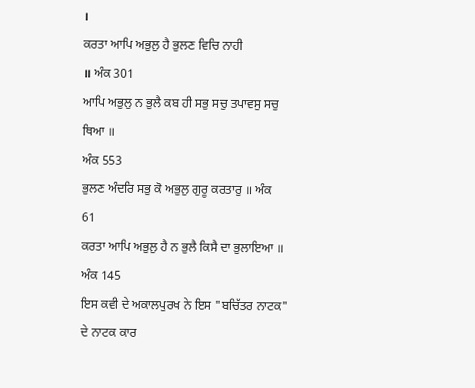।
ਕਰਤਾ ਆਪਿ ਅਭੁਲੁ ਹੈ ਭੁਲਣ ਵਿਚਿ ਨਾਹੀ
॥ ਅੰਕ 301
ਆਪਿ ਅਭੁਲੁ ਨ ਭੁਲੈ ਕਬ ਹੀ ਸਭੁ ਸਚੁ ਤਪਾਵਸੁ ਸਚੁ ਥਿਆ ॥
ਅੰਕ 553
ਭੁਲਣ ਅੰਦਰਿ ਸਭੁ ਕੋ ਅਭੁਲੁ ਗੁਰੂ ਕਰਤਾਰੁ ॥ ਅੰਕ
61
ਕਰਤਾ ਆਪਿ ਅਭੁਲੁ ਹੈ ਨ ਭੁਲੈ ਕਿਸੈ ਦਾ ਭੁਲਾਇਆ ॥
ਅੰਕ 145
ਇਸ ਕਵੀ ਦੇ ਅਕਾਲਪੁਰਖ ਨੇ ਇਸ "ਬਚਿੱਤਰ ਨਾਟਕ" ਦੇ ਨਾਟਕ ਕਾਰ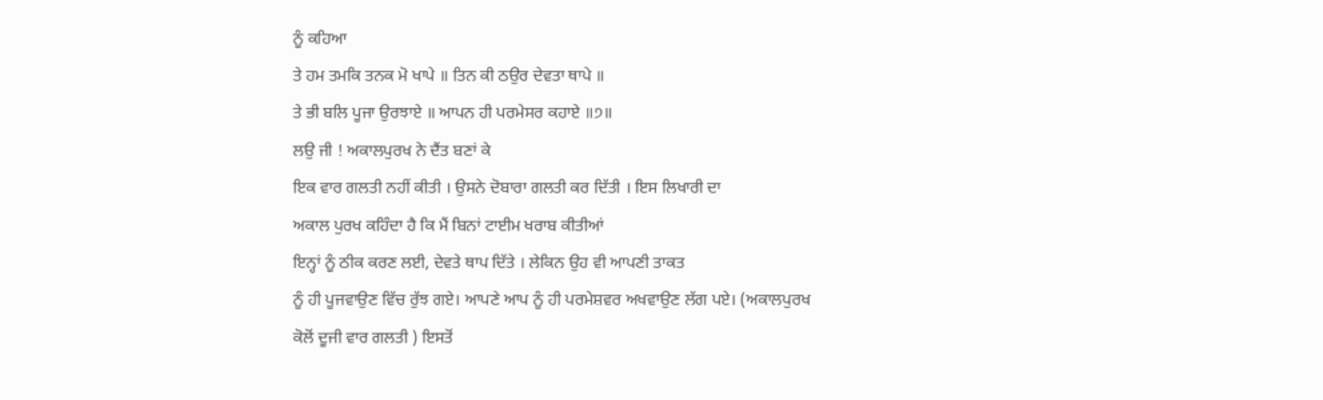ਨੂੰ ਕਹਿਆ
ਤੇ ਹਮ ਤਮਕਿ ਤਨਕ ਮੋ ਖਾਪੇ ॥ ਤਿਨ ਕੀ ਠਉਰ ਦੇਵਤਾ ਥਾਪੇ ॥
ਤੇ ਭੀ ਬਲਿ ਪੂਜਾ ਉਰਝਾਏ ॥ ਆਪਨ ਹੀ ਪਰਮੇਸਰ ਕਹਾਏ ॥੭॥
ਲਉ ਜੀ ! ਅਕਾਲਪੁਰਖ ਨੇ ਦੈਂਤ ਬਣਾਂ ਕੇ
ਇਕ ਵਾਰ ਗਲਤੀ ਨਹੀਂ ਕੀਤੀ । ਉਸਨੇ ਦੋਬਾਰਾ ਗਲਤੀ ਕਰ ਦਿੱਤੀ । ਇਸ ਲਿਖਾਰੀ ਦਾ
ਅਕਾਲ ਪੁਰਖ ਕਹਿੰਦਾ ਹੈ ਕਿ ਮੈਂ ਬਿਨਾਂ ਟਾਈਮ ਖਰਾਬ ਕੀਤੀਆਂ
ਇਨ੍ਹਾਂ ਨੂੰ ਠੀਕ ਕਰਣ ਲਈ, ਦੇਵਤੇ ਥਾਪ ਦਿੱਤੇ । ਲੇਕਿਨ ਉਹ ਵੀ ਆਪਣੀ ਤਾਕਤ
ਨੂੰ ਹੀ ਪੂਜਵਾਉਣ ਵਿੱਚ ਰੁੱਝ ਗਏ। ਆਪਣੇ ਆਪ ਨੂੰ ਹੀ ਪਰਮੇਸ਼ਵਰ ਅਖਵਾਉਣ ਲੱਗ ਪਏ। (ਅਕਾਲਪੁਰਖ
ਕੋਲੋਂ ਦੂਜੀ ਵਾਰ ਗਲਤੀ ) ਇਸਤੋਂ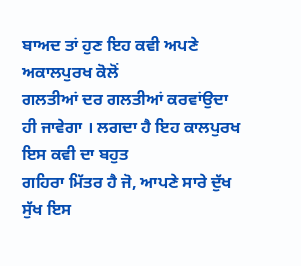ਬਾਅਦ ਤਾਂ ਹੁਣ ਇਹ ਕਵੀ ਅਪਣੇ ਅਕਾਲਪੁਰਖ ਕੋਲੋਂ
ਗਲਤੀਆਂ ਦਰ ਗਲਤੀਆਂ ਕਰਵਾਂਉਦਾ ਹੀ ਜਾਵੇਗਾ । ਲਗਦਾ ਹੈ ਇਹ ਕਾਲਪੁਰਖ ਇਸ ਕਵੀ ਦਾ ਬਹੁਤ
ਗਹਿਰਾ ਮਿੱਤਰ ਹੈ ਜੋ, ਆਪਣੇ ਸਾਰੇ ਦੁੱਖ ਸੁੱਖ ਇਸ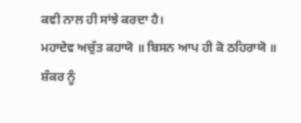ਕਵੀ ਨਾਲ ਹੀ ਸਾਂਝੇ ਕਰਦਾ ਹੈ।
ਮਹਾਦੇਵ ਅਚੁੱਤ ਕਹਾਯੋ ॥ ਬਿਸਨ ਆਪ ਹੀ ਕੋ ਠਹਿਰਾਯੋ ॥
ਸ਼ੰਕਰ ਨੂੰ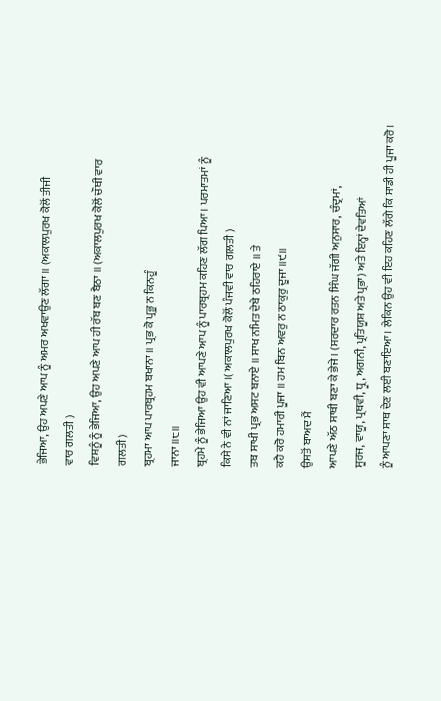ਭੇਜਿਆ, ਉਹ ਅਪਣੇ ਆਪ ਨੂੰ ਅਮਰ ਅਖਵਾਉਣ ਲੱਗਾ ॥ (ਅਕਾਲਪੁਰਖ ਕੋਲੋਂ ਤੀਜੀ
ਵਾਰ ਗਲਤੀ )
ਵਿਸ਼ਨੂੰ ਨੂੰ ਭੇਜਿਆ, ਉਹ ਅਪਣੇ ਆਪ ਹੀ ਰੱਬ ਬਣ ਬੈਠਾ ॥ (ਅਕਾਲਪੁਰਖ ਕੋਲੋਂ ਚੌਥੀ ਵਾਰ
ਗਲਤੀ )
ਬ੍ਰਹਮਾ ਆਪ ਪਾਰਬ੍ਰਹਮ ਬਖਾਨਾ ॥ ਪ੍ਰਭ ਕੋ ਪ੍ਰਭੂ ਨ ਕਿਨਹੂੰ
ਜਾਨਾ ॥੮॥
ਬ੍ਰਹਮੇ ਨੂੰ ਭੇਜਿਆ ਉਹ ਵੀ ਆਪਣੇ ਆਪ ਨੂੰ ਪਾਰਬ੍ਰਹਮ ਕਹਿਣ ਲੱਗ ਪਿਆ । ਪਰਮਾਤਮਾਂ ਨੂੰ
ਕਿਸੇ ਨੇ ਵੀ ਨਾਂ ਜਾਣਿਆ ।( ਅਕਾਲਪੁਰਖ ਕੋਲੋਂ ਪੰਜਵੀ ਵਾਰ ਗਲਤੀ )
ਤਬ ਸਾਖੀ ਪ੍ਰਭ ਅਸਟ ਬਨਾਏ ॥ ਸਾਖ ਨਮਿਤ ਦੇਬੇ ਠਹਿਰਾਏ ॥ ਤੇ
ਕਹੈ ਕਰੋ ਹਮਾਰੀ ਪੂਜਾ ॥ ਹਮ ਬਿਨ ਅਵਰੁ ਨ ਠਾਕੁਰੁ ਦੂਜਾ ॥੯॥
ਉਸਤੋਂ ਬਾਅਦ ਮੈਂ
ਆਪਣੇ ਅੱਠ ਸਾਥੀ ਬਣਾ ਕੇ ਭੇਜੇ। (ਸਰਦਾਰ ਰਤਨ ਸਿੰਘ ਜੱਗੀ ਅਨੁਸਾਰ, ਚੰਦ੍ਰਮਾਂ,
ਸੂਰਜ, ਵਾਯੂ, ਪ੍ਰਥਵੀ, ਧ੍ਰੂ, ਅਗਨੀ, ਪ੍ਰਤਿਯੂਸ਼ ਅਤੇ ਪ੍ਰਭਾ) ਅਤੇ ਇਨ੍ਹਾਂ ਦੇਵਤਿਆਂ
ਨੂੰ ਆਪਣਾ ਸਾਥ ਦੇਣ ਲਈ ਬਣਾਇਆ। ਲੇਕਿਨ ਉਹ ਵੀ ਇਹ ਕਹਿਣ ਲੱਗੇ ਕਿ ਸਾਡੀ ਹੀ ਪੂਜਾ ਕਰੋ।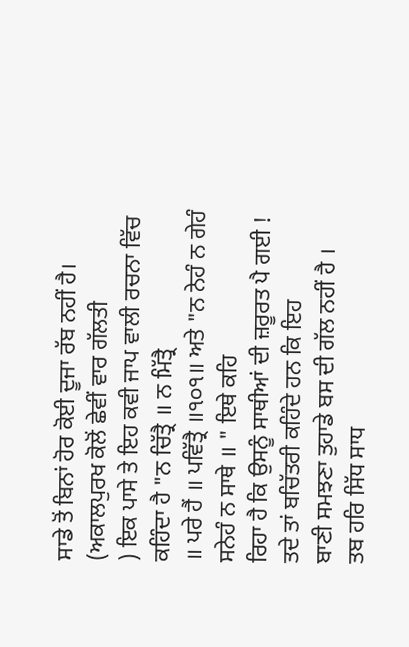ਸਾਡੇ ਤੋਂ ਬਿਨਾਂ ਹੋਰ ਕੋਈ ਦੂਜਾ ਰੱਬ ਨਹੀਂ ਹੈ। (ਅਕਾਲਪੁਰਖ ਕੋਲੋਂ ਛੇਵੀਂ ਵਾਰ ਗੱਲਤੀ
) ਇਕ ਪਾਸੇ ਤੇ ਇਹ ਕਵੀ ਜਾਪ ਵਾਲੀ ਰਚਨਾ ਵਿੱਚ ਕਹਿੰਦਾ ਹੈ "ਨ ਚਿੱਤ੍ਰੈ ॥ ਨ ਮਿੱਤ੍ਰੈ
॥ ਪਰੇ ਹੈਂ ॥ ਪਵਿੱਤ੍ਰੈ ॥੧੦੧॥ ਅਤੇ "ਨ ਨੇਹੰ ਨ ਗੇਹੰ ਸਨੇਹੰ ਨ ਸਾਥੇ ॥ " ਇਥੇ ਕਹਿ
ਰਿਹਾ ਹੈ ਕਿ ਉਸਨੂੰ ਸਾਥੀਆਂ ਦੀ ਜ਼ਰੂਰਤ ਪੈ ਗਈ ! ਤਦੇ ਤਾਂ ਬਚਿੱਤਰੀ ਕਹਿੰਦੇ ਹਨ ਕਿ ਇਹ
ਬਾਣੀ ਸਮਝਣਾ ਤੁਹਾਡੇ ਬਸ ਦੀ ਗੱਲ ਨਹੀਂ ਹੈ ।
ਤਬ ਹਰਿ ਸਿੱਧ ਸਾਧ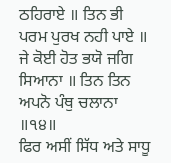ਠਹਿਰਾਏ ॥ ਤਿਨ ਭੀ
ਪਰਮ ਪੁਰਖ ਨਹੀ ਪਾਏ ॥ ਜੇ ਕੋਈ ਹੋਤ ਭਯੋ ਜਗਿ ਸਿਆਨਾ ॥ ਤਿਨ ਤਿਨ ਅਪਨੋ ਪੰਥੁ ਚਲਾਨਾ
॥੧੪॥
ਫਿਰ ਅਸੀਂ ਸਿੱਧ ਅਤੇ ਸਾਧੂ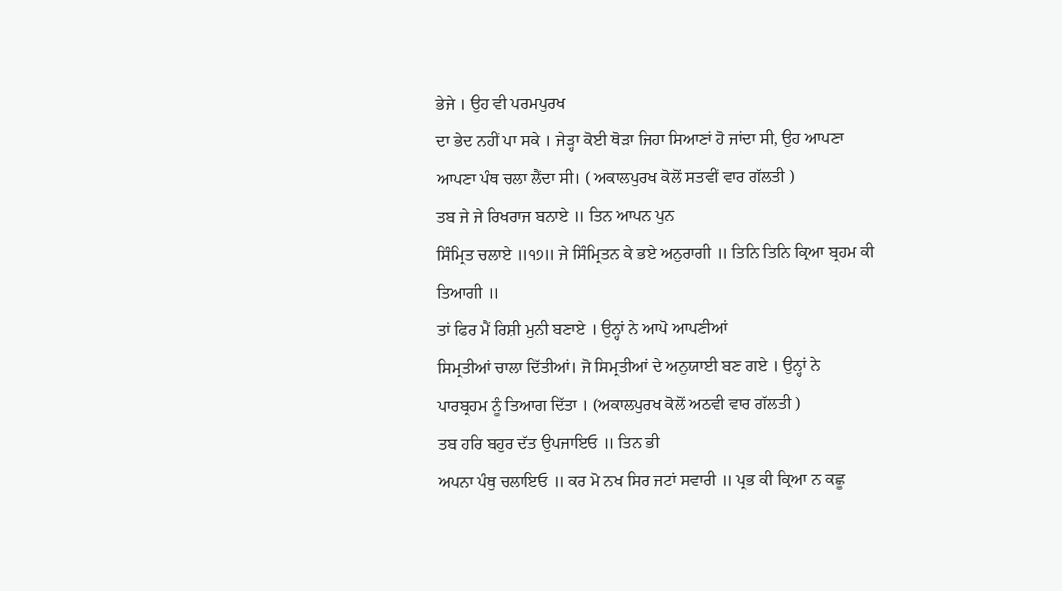ਭੇਜੇ । ਉਹ ਵੀ ਪਰਮਪੁਰਖ
ਦਾ ਭੇਦ ਨਹੀਂ ਪਾ ਸਕੇ । ਜੇੜ੍ਹਾ ਕੋਈ ਥੋੜਾ ਜਿਹਾ ਸਿਆਣਾਂ ਹੋ ਜਾਂਦਾ ਸੀ, ਉਹ ਆਪਣਾ
ਆਪਣਾ ਪੰਥ ਚਲਾ ਲੈਂਦਾ ਸੀ। ( ਅਕਾਲਪੁਰਖ ਕੋਲੋਂ ਸਤਵੀਂ ਵਾਰ ਗੱਲਤੀ )
ਤਬ ਜੇ ਜੇ ਰਿਖਰਾਜ ਬਨਾਏ ॥ ਤਿਨ ਆਪਨ ਪੁਨ
ਸਿੰਮ੍ਰਿਤ ਚਲਾਏ ॥੧੭॥ ਜੇ ਸਿੰਮ੍ਰਿਤਨ ਕੇ ਭਏ ਅਨੁਰਾਗੀ ॥ ਤਿਨਿ ਤਿਨਿ ਕ੍ਰਿਆ ਬ੍ਰਹਮ ਕੀ
ਤਿਆਗੀ ॥
ਤਾਂ ਫਿਰ ਮੈਂ ਰਿਸ਼ੀ ਮੁਨੀ ਬਣਾਏ । ਉਨ੍ਹਾਂ ਨੇ ਆਪੋ ਆਪਣੀਆਂ
ਸਿਮ੍ਰਤੀਆਂ ਚਾਲਾ ਦਿੱਤੀਆਂ। ਜੋ ਸਿਮ੍ਰਤੀਆਂ ਦੇ ਅਨੁਯਾਈ ਬਣ ਗਏ । ਉਨ੍ਹਾਂ ਨੇ
ਪਾਰਬ੍ਰਹਮ ਨੂੰ ਤਿਆਗ ਦਿੱਤਾ । (ਅਕਾਲਪੁਰਖ ਕੋਲੋਂ ਅਠਵੀ ਵਾਰ ਗੱਲਤੀ )
ਤਬ ਹਰਿ ਬਹੁਰ ਦੱਤ ਉਪਜਾਇਓ ॥ ਤਿਨ ਭੀ
ਅਪਨਾ ਪੰਥੁ ਚਲਾਇਓ ॥ ਕਰ ਮੋ ਨਖ ਸਿਰ ਜਟਾਂ ਸਵਾਰੀ ॥ ਪ੍ਰਭ ਕੀ ਕ੍ਰਿਆ ਨ ਕਛੂ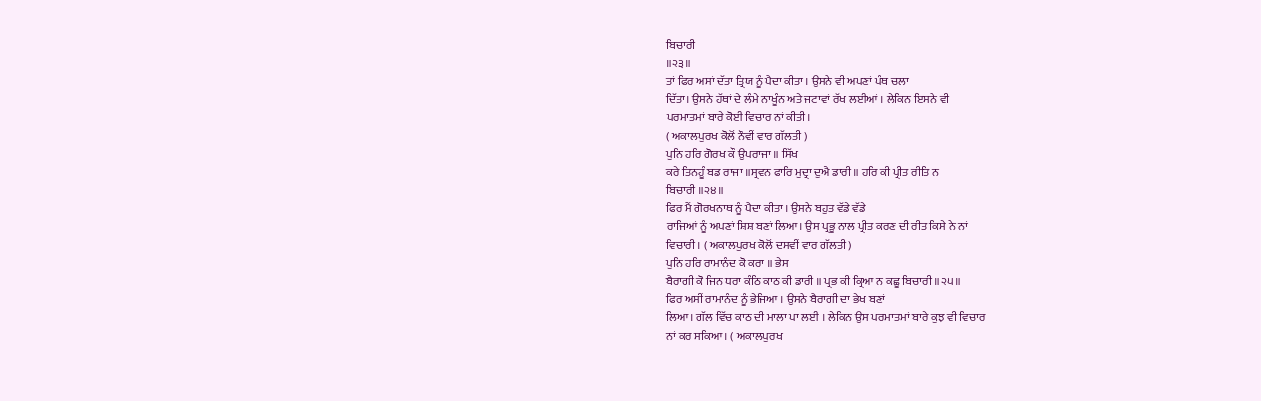ਬਿਚਾਰੀ
॥੨੩॥
ਤਾਂ ਫਿਰ ਅਸਾਂ ਦੱਤਾ ਤ੍ਰਿਯ ਨੂੰ ਪੈਦਾ ਕੀਤਾ । ਉਸਨੇ ਵੀ ਅਪਣਾਂ ਪੰਥ ਚਲਾ
ਦਿੱਤਾ। ਉਸਨੇ ਹੱਥਾਂ ਦੇ ਲੰਮੇ ਨਾਖੂੰਨ ਅਤੇ ਜਟਾਵਾਂ ਰੱਖ ਲਈਆਂ । ਲੇਕਿਨ ਇਸਨੇ ਵੀ
ਪਰਮਾਤਮਾਂ ਬਾਰੇ ਕੋਈ ਵਿਚਾਰ ਨਾਂ ਕੀਤੀ।
( ਅਕਾਲਪੁਰਖ ਕੋਲੋਂ ਨੌਵੀਂ ਵਾਰ ਗੱਲਤੀ )
ਪੁਨਿ ਹਰਿ ਗੋਰਖ ਕੌ ਉਪਰਾਜਾ ॥ ਸਿੱਖ
ਕਰੇ ਤਿਨਹੂੰ ਬਡ ਰਾਜਾ ॥ਸ੍ਰਵਨ ਫਾਰਿ ਮੁਦ੍ਰਾ ਦੁਐ ਡਾਰੀ ॥ ਹਰਿ ਕੀ ਪ੍ਰੀਤ ਰੀਤਿ ਨ
ਬਿਚਾਰੀ ॥੨੪॥
ਫਿਰ ਮੈਂ ਗੋਰਖਨਾਥ ਨੂੰ ਪੈਦਾ ਕੀਤਾ । ਉਸਨੇ ਬਹੁਤ ਵੱਡੇ ਵੱਡੇ
ਰਾਜਿਆਂ ਨੂੰ ਅਪਣਾਂ ਸ਼ਿਸ਼ ਬਣਾਂ ਲਿਆ। ਉਸ ਪ੍ਰਭੂ ਨਾਲ ਪ੍ਰੀਤ ਕਰਣ ਦੀ ਰੀਤ ਕਿਸੇ ਨੇ ਨਾਂ
ਵਿਚਾਰੀ । ( ਅਕਾਲਪੁਰਖ ਕੋਲੋਂ ਦਸਵੀਂ ਵਾਰ ਗੱਲਤੀ )
ਪੁਨਿ ਹਰਿ ਰਾਮਾਨੰਦ ਕੋ ਕਰਾ ॥ ਭੇਸ
ਬੈਰਾਗੀ ਕੋ ਜਿਨ ਧਰਾ ਕੰਠਿ ਕਾਠ ਕੀ ਡਾਰੀ ॥ ਪ੍ਰਭ ਕੀ ਕ੍ਰਿਆ ਨ ਕਛੂ ਬਿਚਾਰੀ ॥੨੫॥
ਫਿਰ ਅਸੀਂ ਰਾਮਾਨੰਦ ਨੂੰ ਭੇਜਿਆ । ਉਸਨੇ ਬੈਰਾਗੀ ਦਾ ਭੇਖ ਬਣਾਂ
ਲਿਆ। ਗੱਲ ਵਿੱਚ ਕਾਠ ਦੀ ਮਾਲਾ ਪਾ ਲਈ । ਲੇਕਿਨ ਉਸ ਪਰਮਾਤਮਾਂ ਬਾਰੇ ਕੁਝ ਵੀ ਵਿਚਾਰ
ਨਾਂ ਕਰ ਸਕਿਆ। ( ਅਕਾਲਪੁਰਖ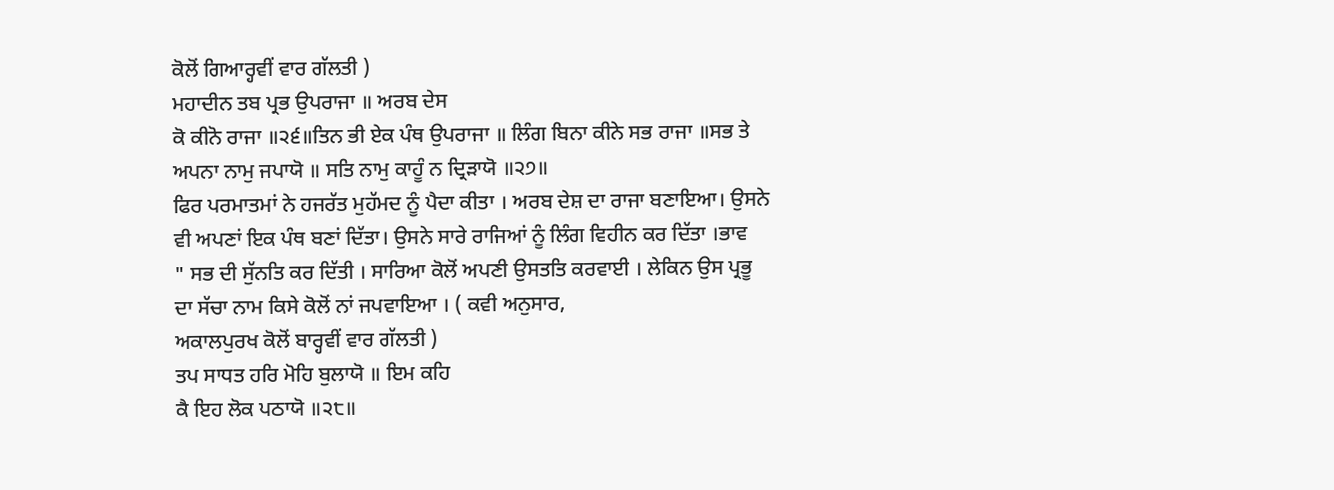ਕੋਲੋਂ ਗਿਆਰ੍ਹਵੀਂ ਵਾਰ ਗੱਲਤੀ )
ਮਹਾਦੀਨ ਤਬ ਪ੍ਰਭ ਉਪਰਾਜਾ ॥ ਅਰਬ ਦੇਸ
ਕੋ ਕੀਨੋ ਰਾਜਾ ॥੨੬॥ਤਿਨ ਭੀ ਏਕ ਪੰਥ ਉਪਰਾਜਾ ॥ ਲਿੰਗ ਬਿਨਾ ਕੀਨੇ ਸਭ ਰਾਜਾ ॥ਸਭ ਤੇ
ਅਪਨਾ ਨਾਮੁ ਜਪਾਯੋ ॥ ਸਤਿ ਨਾਮੁ ਕਾਹੂੰ ਨ ਦ੍ਰਿੜਾਯੋ ॥੨੭॥
ਫਿਰ ਪਰਮਾਤਮਾਂ ਨੇ ਹਜਰੱਤ ਮੁਹੱਮਦ ਨੂੰ ਪੈਦਾ ਕੀਤਾ । ਅਰਬ ਦੇਸ਼ ਦਾ ਰਾਜਾ ਬਣਾਇਆ। ਉਸਨੇ
ਵੀ ਅਪਣਾਂ ਇਕ ਪੰਥ ਬਣਾਂ ਦਿੱਤਾ। ਉਸਨੇ ਸਾਰੇ ਰਾਜਿਆਂ ਨੂੰ ਲਿੰਗ ਵਿਹੀਨ ਕਰ ਦਿੱਤਾ ।ਭਾਵ
" ਸਭ ਦੀ ਸੁੱਨਤਿ ਕਰ ਦਿੱਤੀ । ਸਾਰਿਆ ਕੋਲੋਂ ਅਪਣੀ ਉਸਤਤਿ ਕਰਵਾਈ । ਲੇਕਿਨ ਉਸ ਪ੍ਰਭੂ
ਦਾ ਸੱਚਾ ਨਾਮ ਕਿਸੇ ਕੋਲੋਂ ਨਾਂ ਜਪਵਾਇਆ । ( ਕਵੀ ਅਨੁਸਾਰ,
ਅਕਾਲਪੁਰਖ ਕੋਲੋਂ ਬਾਰ੍ਹਵੀਂ ਵਾਰ ਗੱਲਤੀ )
ਤਪ ਸਾਧਤ ਹਰਿ ਮੋਹਿ ਬੁਲਾਯੋ ॥ ਇਮ ਕਹਿ
ਕੈ ਇਹ ਲੋਕ ਪਠਾਯੋ ॥੨੮॥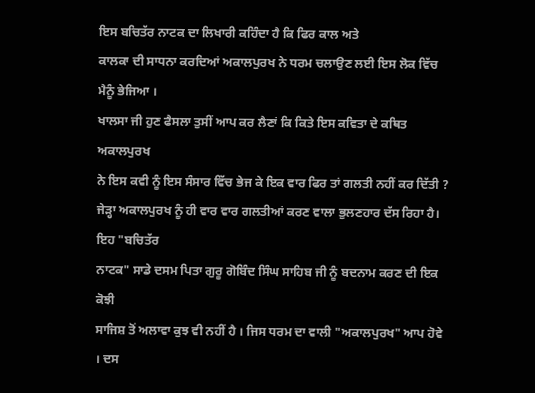ਇਸ ਬਚਿਤੱਰ ਨਾਟਕ ਦਾ ਲਿਖਾਰੀ ਕਹਿੰਦਾ ਹੈ ਕਿ ਫਿਰ ਕਾਲ ਅਤੇ
ਕਾਲਕਾ ਦੀ ਸਾਧਨਾ ਕਰਦਿਆਂ ਅਕਾਲਪੁਰਖ ਨੇ ਧਰਮ ਚਲਾਉਣ ਲਈ ਇਸ ਲੋਕ ਵਿੱਚ ਮੈਨੂੰ ਭੇਜਿਆ ।
ਖਾਲਸਾ ਜੀ ਹੁਣ ਫੈਸਲਾ ਤੁਸੀਂ ਆਪ ਕਰ ਲੈਣਾਂ ਕਿ ਕਿਤੇ ਇਸ ਕਵਿਤਾ ਦੇ ਕਥਿਤ ਅਕਾਲਪੁਰਖ
ਨੇ ਇਸ ਕਵੀ ਨੂੰ ਇਸ ਸੰਸਾਰ ਵਿੱਚ ਭੇਜ ਕੇ ਇਕ ਵਾਰ ਫਿਰ ਤਾਂ ਗਲਤੀ ਨਹੀਂ ਕਰ ਦਿੱਤੀ ?
ਜੇੜ੍ਹਾ ਅਕਾਲਪੁਰਖ ਨੂੰ ਹੀ ਵਾਰ ਵਾਰ ਗਲਤੀਆਂ ਕਰਣ ਵਾਲਾ ਭੁਲਣਹਾਰ ਦੱਸ ਰਿਹਾ ਹੈ। ਇਹ "ਬਚਿਤੱਰ
ਨਾਟਕ" ਸਾਡੇ ਦਸਮ ਪਿਤਾ ਗੁਰੂ ਗੋਬਿੰਦ ਸਿੰਘ ਸਾਹਿਬ ਜੀ ਨੂੰ ਬਦਨਾਮ ਕਰਣ ਦੀ ਇਕ ਕੋਝੀ
ਸਾਜਿਸ਼ ਤੋਂ ਅਲਾਵਾ ਕੁਝ ਵੀ ਨਹੀਂ ਹੈ । ਜਿਸ ਧਰਮ ਦਾ ਵਾਲੀ "ਅਕਾਲਪੁਰਖ" ਆਪ ਹੋਵੇ । ਦਸ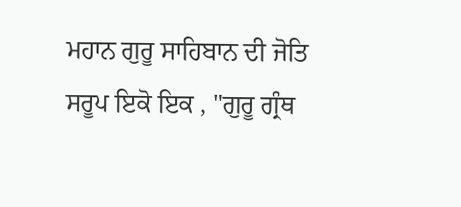ਮਹਾਨ ਗੁਰੂ ਸਾਹਿਬਾਨ ਦੀ ਜੋਤਿ ਸਰੂਪ ਇਕੋ ਇਕ , "ਗੁਰੂ ਗ੍ਰੰਥ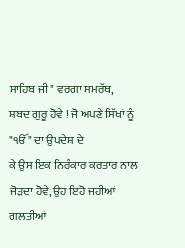ਸਾਹਿਬ ਜੀ" ਵਰਗਾ ਸਮਰੱਥ,
ਸ਼ਬਦ ਗੁਰੂ ਹੋਵੇ ! ਜੋ ਅਪਣੇ ਸਿੱਖਾਂ ਨੂੰ "ੴ" ਦਾ ਉਪਦੇਸ਼ ਦੇ
ਕੇ ਉਸ ਇਕ ਨਿਰੰਕਾਰ ਕਰਤਾਰ ਨਾਲ ਜੋੜਦਾ ਹੋਵੇ, ਉਹ ਇਹੋ ਜਹੀਆਂ ਗਲਤੀਆਂ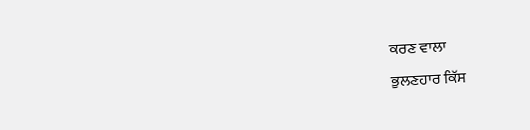ਕਰਣ ਵਾਲਾ
ਭੁਲਣਹਾਰ ਕਿੱਸ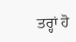ਤਰ੍ਹਾਂ ਹੋ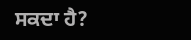ਸਕਦਾ ਹੈ?